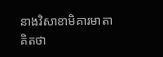នាងវិសាខាមិគារមាតាគិតថា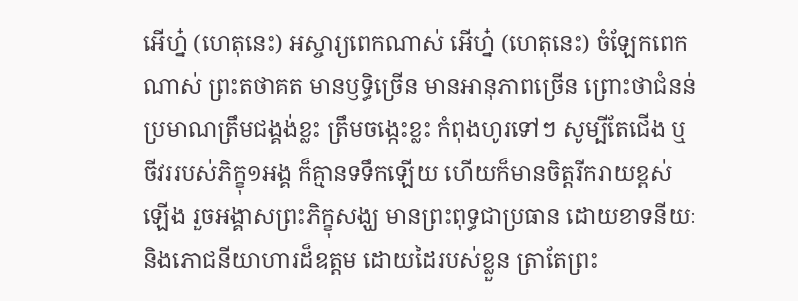អើហ្ន៎ (ហេតុនេះ) អស្ចារ្យពេកណាស់ អើហ្ន៎ (ហេតុនេះ) ចំឡែកពេកណាស់ ព្រះតថាគត មានឫទ្ធិច្រើន មានអានុភាពច្រើន ព្រោះថាជំនន់ប្រមាណត្រឹមជង្គង់ខ្លះ ត្រឹមចង្កេះខ្លះ កំពុងហូរទៅៗ សូម្បីតែជើង ឬចីវររបស់ភិក្ខុ១អង្គ ក៏គ្មានទទឹកឡើយ ហើយក៏មានចិត្តរីករាយខ្ពស់ឡើង រួចអង្គាសព្រះភិក្ខុសង្ឃ មានព្រះពុទ្ធជាប្រធាន ដោយខាទនីយៈ និងភោជនីយាហារដ៏ឧត្តម ដោយដៃរបស់ខ្លួន ត្រាតែព្រះ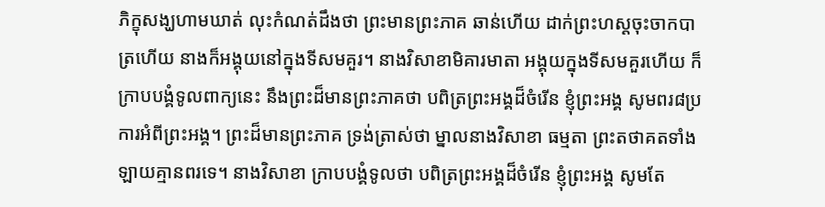ភិក្ខុសង្ឃហាមឃាត់ លុះកំណត់ដឹងថា ព្រះមានព្រះភាគ ឆាន់ហើយ ដាក់ព្រះហស្តចុះចាកបាត្រហើយ នាងក៏អង្គុយនៅក្នុងទីសមគួរ។ នាងវិសាខាមិគារមាតា អង្គុយក្នុងទីសមគួរហើយ ក៏ក្រាបបង្គំទូលពាក្យនេះ នឹងព្រះដ៏មានព្រះភាគថា បពិត្រព្រះអង្គដ៏ចំរើន ខ្ញុំព្រះអង្គ សូមពរ៨ប្រការអំពីព្រះអង្គ។ ព្រះដ៏មានព្រះភាគ ទ្រង់ត្រាស់ថា ម្នាលនាងវិសាខា ធម្មតា ព្រះតថាគតទាំងឡាយគ្មានពរទេ។ នាងវិសាខា ក្រាបបង្គំទូលថា បពិត្រព្រះអង្គដ៏ចំរើន ខ្ញុំព្រះអង្គ សូមតែ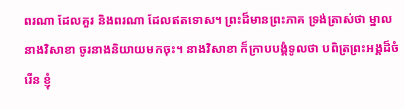ពរណា ដែលគួរ និងពរណា ដែលឥតទោស។ ព្រះដ៏មានព្រះភាគ ទ្រង់ត្រាស់ថា ម្នាលនាងវិសាខា ចូរនាងនិយាយមកចុះ។ នាងវិសាខា ក៏ក្រាបបង្គំទូលថា បពិត្រព្រះអង្គដ៏ចំរើន ខ្ញុំ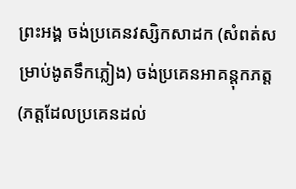ព្រះអង្គ ចង់ប្រគេនវស្សិកសាដក (សំពត់សម្រាប់ងូតទឹកភ្លៀង) ចង់ប្រគេនអាគន្តុកភត្ត (ភត្តដែលប្រគេនដល់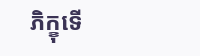ភិក្ខុទើ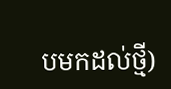បមកដល់ថ្មី)